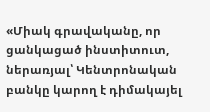«Միակ գրավականը, որ ցանկացած ինստիտուտ, ներառյալ՝ Կենտրոնական բանկը կարող է դիմակայել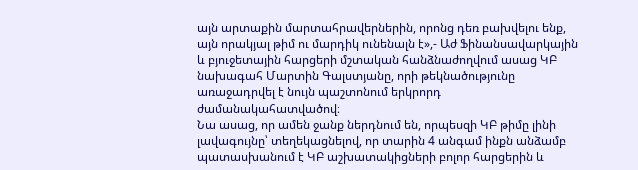այն արտաքին մարտահրավերներին, որոնց դեռ բախվելու ենք, այն որակյալ թիմ ու մարդիկ ունենալն է»,- Աժ Ֆինանսավարկային և բյուջետային հարցերի մշտական հանձնաժողվում ասաց ԿԲ նախագահ Մարտին Գալստյանը, որի թեկնածությունը առաջադրվել է նույն պաշտոնում երկրորդ ժամանակահատվածով։
Նա ասաց, որ ամեն ջանք ներդնում են, որպեսզի ԿԲ թիմը լինի լավագույնը՝ տեղեկացնելով, որ տարին 4 անգամ ինքն անձամբ պատասխանում է ԿԲ աշխատակիցների բոլոր հարցերին և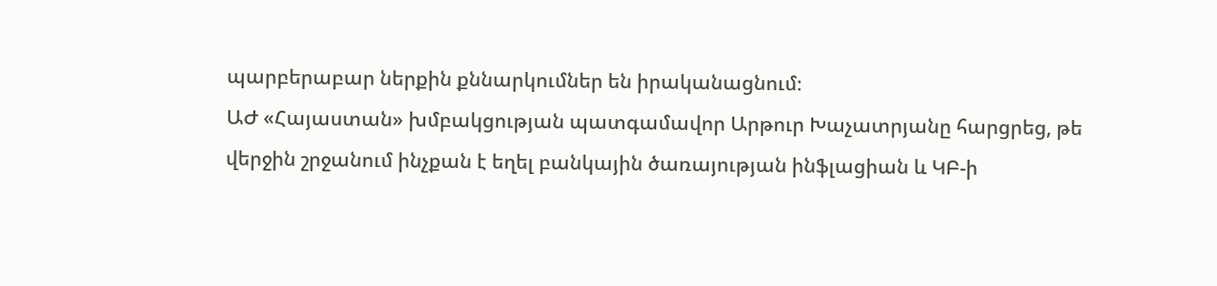պարբերաբար ներքին քննարկումներ են իրականացնում։
ԱԺ «Հայաստան» խմբակցության պատգամավոր Արթուր Խաչատրյանը հարցրեց, թե վերջին շրջանում ինչքան է եղել բանկային ծառայության ինֆլացիան և ԿԲ-ի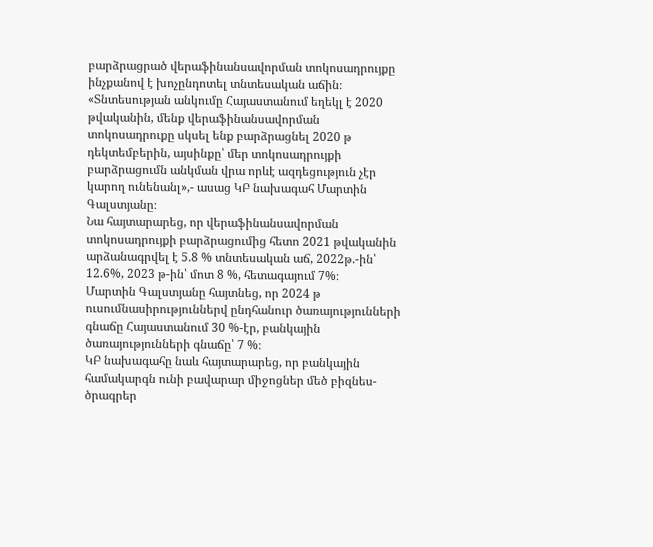բարձրացրած վերաֆինանսավորման տոկոսադրույքը ինչքանով է խոչընդոտել տնտեսական աճին։
«Տնտեսության անկումը Հայաստանում եղեկլ է 2020 թվականին, մենք վերաֆինանսավորման տոկոսադրուքը սկսել ենք բարձրացնել 2020 թ դեկտեմբերին, այսինքը՝ մեր տոկոսադրույքի բարձրացումն անկման վրա որևէ ազդեցություն չէր կարող ունենանլ»,- ասաց ԿԲ նախագահ Մարտին Գալստյանը։
Նա հայտարարեց, որ վերաֆինանսավորման տոկոսադրույքի բարձրացումից հետո 2021 թվականին արձանագրվել է 5.8 % տնտեսական աճ, 2022թ.-ին՝ 12.6%, 2023 թ-ին՝ մոտ 8 %, հետագայում 7%։
Մարտին Գալստյանը հայտնեց, որ 2024 թ ուսումնասիրություններվ ընդհանուր ծառայությունների գնաճը Հայաստանում 30 %-էր, բանկային ծառայությունների գնաճը՝ 7 %։
ԿԲ նախագահը նաև հայտարարեց, որ բանկային համակարգն ունի բավարար միջոցներ մեծ բիզնես-ծրագրեր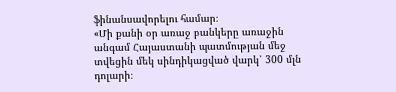ֆինանսավորելու համար։
«Մի քանի օր առաջ բանկերը առաջին անգամ Հայաստանի պատմության մեջ տվեցին մեկ սինդիկացված վարկ՝ 300 մլն դոլարի։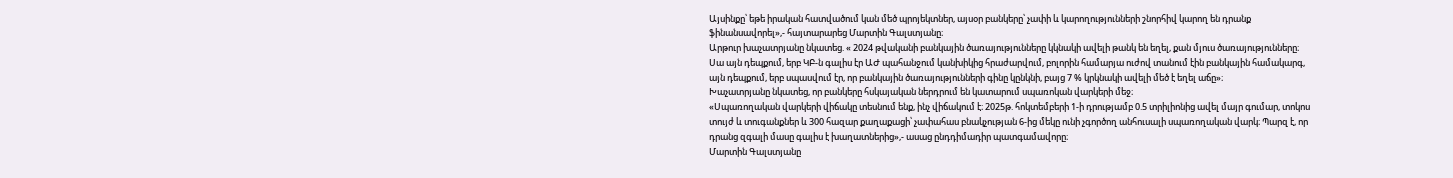Այսինքը՝ եթե իրական հատվածում կան մեծ պրոյեկտներ, այսօր բանկերը՝ չափի և կարողությունների շնորհիվ կարող են դրանք ֆինանսավորել»,- հայտարարեց Մարտին Գալստյանը։
Արթուր խաչատրյանը նկատեց. « 2024 թվականի բանկային ծառայությունները կկնակի ավելի թանկ են եղել, քան մյուս ծառայությունները։ Սա այն դեպքում, երբ ԿԲ-ն գալիս էր ԱԺ պահանջում կանխիկից հրաժարվում, բոլորին համարյա ուժով տանում էին բանկային համակարգ, այն դեպքում, երբ սպասվում էր, որ բանկային ծառայությունների գինը կընկնի, բայց 7 % կրկնակի ավելի մեծ է եղել աճը»։
Խաչատրյանը նկատեց, որ բանկերը հսկայական ներդրում են կատարում սպառոկան վարկերի մեջ։
«Սպառողական վարկերի վիճակը տեսնում ենք, ինչ վիճակում է։ 2025թ. հոկտեմբերի 1-ի դրությամբ 0.5 տրիլիոնից ավել մայր գումար, տոկոս տույժ և տուգանքներ և 300 հազար քաղաքացի՝ չափահաս բնակչության 6-ից մեկը ունի չգործող անհուսալի սպառողական վարկ։ Պարզ է, որ դրանց զգալի մասը գալիս է խաղատներից»,- ասաց ընդդիմադիր պատգամավորը։
Մարտին Գալստյանը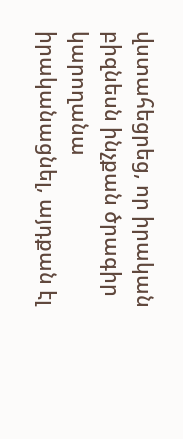վստահեցրեց, որ իրական բիզնեսն ինչքան ծրագիր կարողանա իրականացնել, այդքան էլ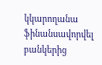կկարողանա ֆինանսավորվել բանկերից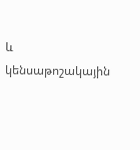և կենսաթոշակային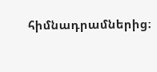հիմնադրամներից։